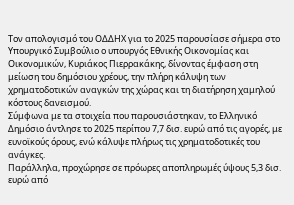Τον απολογισμό του ΟΔΔΗΧ για το 2025 παρουσίασε σήμερα στο Υπουργικό Συμβούλιο ο υπουργός Εθνικής Οικονομίας και Οικονομικών, Κυριάκος Πιερρακάκης, δίνοντας έμφαση στη μείωση του δημόσιου χρέους, την πλήρη κάλυψη των χρηματοδοτικών αναγκών της χώρας και τη διατήρηση χαμηλού κόστους δανεισμού.
Σύμφωνα με τα στοιχεία που παρουσιάστηκαν, το Ελληνικό Δημόσιο άντλησε το 2025 περίπου 7,7 δισ. ευρώ από τις αγορές, με ευνοϊκούς όρους, ενώ κάλυψε πλήρως τις χρηματοδοτικές του ανάγκες.
Παράλληλα, προχώρησε σε πρόωρες αποπληρωμές ύψους 5,3 δισ. ευρώ από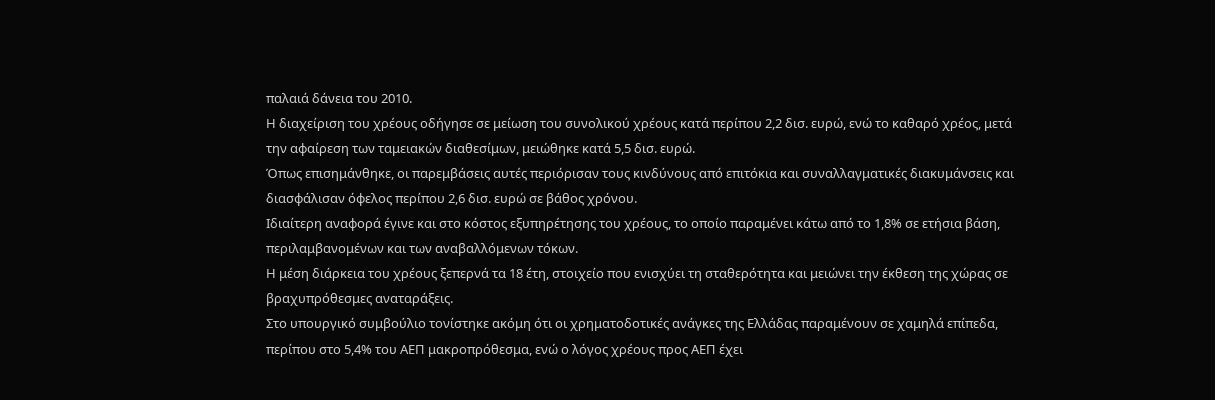παλαιά δάνεια του 2010.
Η διαχείριση του χρέους οδήγησε σε μείωση του συνολικού χρέους κατά περίπου 2,2 δισ. ευρώ, ενώ το καθαρό χρέος, μετά την αφαίρεση των ταμειακών διαθεσίμων, μειώθηκε κατά 5,5 δισ. ευρώ.
Όπως επισημάνθηκε, οι παρεμβάσεις αυτές περιόρισαν τους κινδύνους από επιτόκια και συναλλαγματικές διακυμάνσεις και διασφάλισαν όφελος περίπου 2,6 δισ. ευρώ σε βάθος χρόνου.
Ιδιαίτερη αναφορά έγινε και στο κόστος εξυπηρέτησης του χρέους, το οποίο παραμένει κάτω από το 1,8% σε ετήσια βάση, περιλαμβανομένων και των αναβαλλόμενων τόκων.
Η μέση διάρκεια του χρέους ξεπερνά τα 18 έτη, στοιχείο που ενισχύει τη σταθερότητα και μειώνει την έκθεση της χώρας σε βραχυπρόθεσμες αναταράξεις.
Στο υπουργικό συμβούλιο τονίστηκε ακόμη ότι οι χρηματοδοτικές ανάγκες της Ελλάδας παραμένουν σε χαμηλά επίπεδα, περίπου στο 5,4% του ΑΕΠ μακροπρόθεσμα, ενώ ο λόγος χρέους προς ΑΕΠ έχει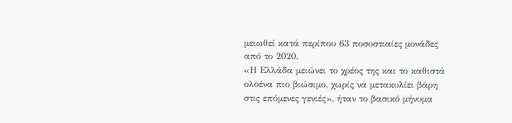μειωθεί κατά περίπου 63 ποσοστιαίες μονάδες από το 2020.
«Η Ελλάδα μειώνει το χρέος της και το καθιστά ολοένα πιο βιώσιμο, χωρίς να μετακυλίει βάρη στις επόμενες γενιές», ήταν το βασικό μήνυμα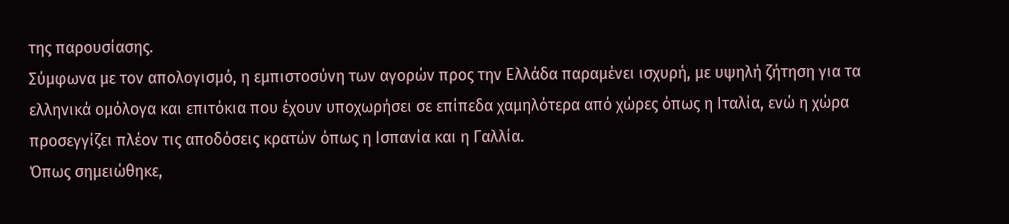της παρουσίασης.
Σύμφωνα με τον απολογισμό, η εμπιστοσύνη των αγορών προς την Ελλάδα παραμένει ισχυρή, με υψηλή ζήτηση για τα ελληνικά ομόλογα και επιτόκια που έχουν υποχωρήσει σε επίπεδα χαμηλότερα από χώρες όπως η Ιταλία, ενώ η χώρα προσεγγίζει πλέον τις αποδόσεις κρατών όπως η Ισπανία και η Γαλλία.
Όπως σημειώθηκε,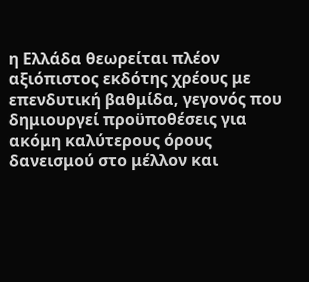η Ελλάδα θεωρείται πλέον αξιόπιστος εκδότης χρέους με επενδυτική βαθμίδα, γεγονός που δημιουργεί προϋποθέσεις για ακόμη καλύτερους όρους δανεισμού στο μέλλον και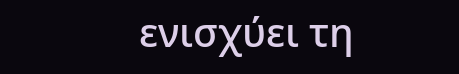ενισχύει τη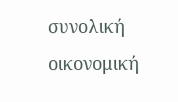συνολική οικονομική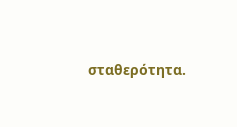σταθερότητα.